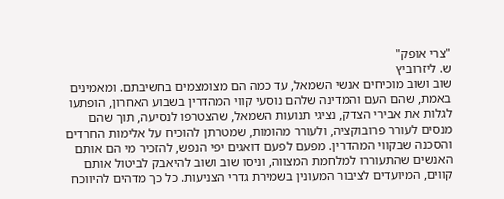"צרי אופק"
ש. ליזרוביץ
שוב ושוב מוכיחים אנשי השמאל, עד כמה הם מצומצמים בחשיבתם. ומאמינים באמת, שהם העם והמדינה שלהם נוסעי קווי המהדרין בשבוע האחרון, הופתעו לגלות את אבירי הצדק, נציגי תנועות השמאל, שהצטרפו לנסיעה, תוך שהם מנסים לעורר פרובוקציה, ולעורר מהומות, שמטרתן להוכיח על אלימות החרדים והסכנה שבקווי המהדרין. מפעם לפעם דואגים יפי הנפש, להזכיר מי הם אותם האנשים שהתעוררו למלחמת המצווה, וניסו שוב ושוב להיאבק לביטול אותם קווים, המיועדים לציבור המעונין בשמירת גדרי הצניעות. כל כך מדהים להיווכח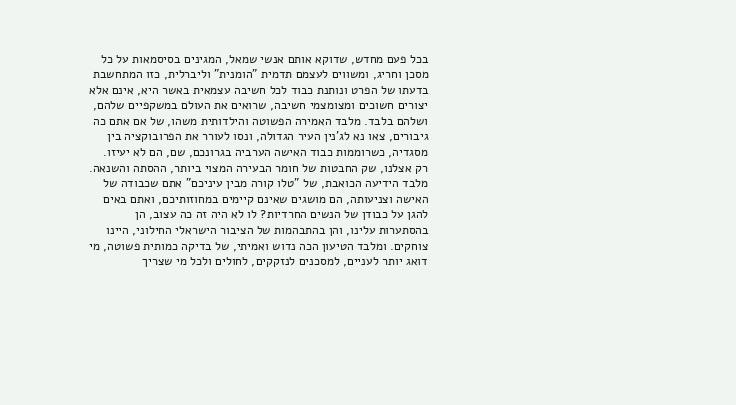בכל פעם מחדש, שדוקא אותם אנשי שמאל, המגינים בסיסמאות על כל מסכן וחריג, ומשווים לעצמם תדמית "הומנית" וליברלית, כזו המתחשבת בדעתו של הפרט ונותנת כבוד לכל חשיבה עצמאית באשר היא, אינם אלא יצורים חשוכים ומצומצמי חשיבה, שרואים את העולם במשקפיים שלהם, ושלהם בלבד. מלבד האמירה הפשוטה והילדותית משהו, של אם אתם כה גיבורים, צאו נא לג'נין העיר הגדולה, ונסו לעורר את הפרובוקציה בין מסגדיה, כשרוממות כבוד האישה הערביה בגרונכם, שם, הם לא יעיזו. רק אצלנו, שק החבטות של חומר הבעירה המצוי ביותר, ההסתה והשנאה. מלבד הידיעה הכואבת, של "טלו קורה מבין עיניכם" אתם שכבודה של האישה וצניעותה, הם מושגים שאינם קיימים במחוזותיכם, ואתם באים להגן על כבודן של הנשים החרדיות? לו לא היה זה כה עצוב, הן בהסתערות עלינו, והן בהתבהמות של הציבור הישראלי החילוני, היינו צוחקים. ומלבד הטיעון הכה נדוש ואמיתי, של בדיקה כמותית פשוטה, מי דואג יותר לעניים, למסכנים לנזקקים, לחולים ולכל מי שצריך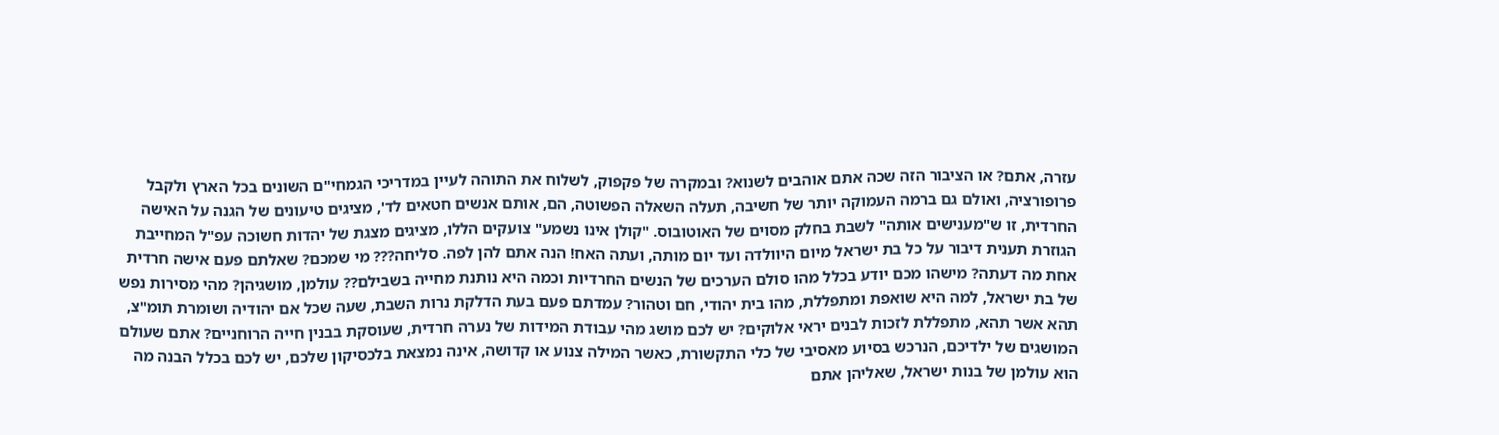עזרה, אתם? או הציבור הזה שכה אתם אוהבים לשנוא? ובמקרה של פקפוק, לשלוח את התוהה לעיין במדריכי הגמחי"ם השונים בכל הארץ ולקבל פרופורציה, ואולם גם ברמה העמוקה יותר של חשיבה, תעלה השאלה הפשוטה, הם, אותם אנשים חטאים לד', מציגים טיעונים של הגנה על האישה החרדית, זו ש"מענישים אותה" לשבת בחלק מסוים של האוטובוס. "קולן אינו נשמע" צועקים הללו, מציגים מצגת של יהדות חשוכה עפ"ל המחייבת הגוזרת תענית דיבור על כל בת ישראל מיום היוולדה ועד יום מותה, ועתה האח! הנה אתם להן לפה. סליחה??? מי שמכם? שאלתם פעם אישה חרדית אחת מה דעתה? מישהו מכם יודע בכלל מהו סולם הערכים של הנשים החרדיות וכמה היא נותנת מחייה בשבילם?? עולמן, מושגיהן? מהי מסירות נפש של בת ישראל, למה היא שואפת ומתפללת, מהו בית יהודי, חם וטהור? עמדתם פעם בעת הדלקת נרות השבת, שעה שכל אם יהודיה ושומרת תומ"צ, תהא אשר תהא, מתפללת לזכות לבנים יראי אלוקים? יש לכם מושג מהי עבודת המידות של נערה חרדית, שעוסקת בבנין חייה הרוחניים? אתם שעולם המושגים של ילדיכם, הנרכש בסיוע מאסיבי של כלי התקשורת, כאשר המילה צנוע או קדושה, אינה נמצאת בלכסיקון שלכם, יש לכם בכלל הבנה מה הוא עולמן של בנות ישראל, שאליהן אתם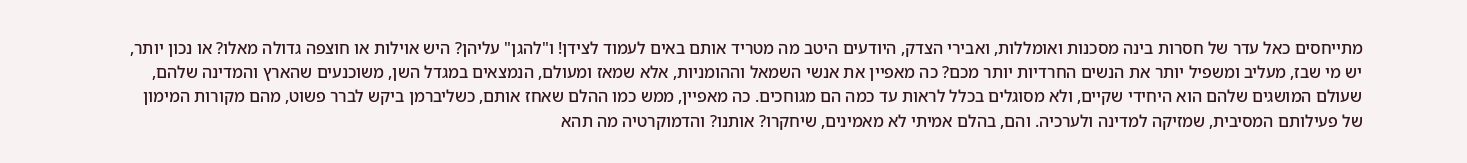מתייחסים כאל עדר של חסרות בינה מסכנות ואומללות, ואבירי הצדק, היודעים היטב מה מטריד אותם באים לעמוד לצידן! ו"להגן" עליהן? היש אוילות או חוצפה גדולה מאלו? או נכון יותר, יש מי שבז, מעליב ומשפיל יותר את הנשים החרדיות יותר מכם? כה מאפיין את אנשי השמאל וההומניות, אלא שמאז ומעולם, הנמצאים במגדל השן, משוכנעים שהארץ והמדינה שלהם, שעולם המושגים שלהם הוא היחידי שקיים, ולא מסוגלים בכלל לראות עד כמה הם מגוחכים. כה מאפיין, ממש כמו ההלם שאחז אותם, כשליברמן ביקש לברר פשוט, מהם מקורות המימון של פעילותם המסיבית, שמזיקה למדינה ולערכיה. והם, בהלם אמיתי לא מאמינים, שיחקרו? אותנו? והדמוקרטיה מה תהא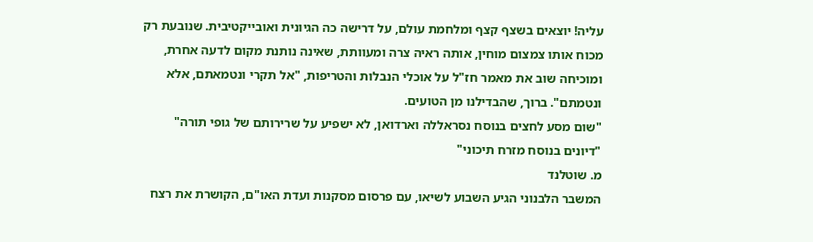עליה! יוצאים בשצף קצף ומלחמת עולם, על דרישה כה הגיונית ואובייקטיבית. שנובעת רק מכוח אותו צמצום מוחין, אותה ראיה צרה ומעוותת, שאינה נותנת מקום לדעה אחרת, ומוכיחה שוב את מאמר חז"ל על אוכלי הנבלות והטריפות, "אל תקרי ונטמאתם, אלא ונטמתם". ברוך, שהבדילנו מן הטועים.
"שום מסע לחצים בנוסח נסראללה וארדואן, לא ישפיע על שרירותם של גופי תורה"
"דיונים בנוסח מזרח תיכוני"
מ. שוטלנד
המשבר הלבנוני הגיע השבוע לשיאו, עם פרסום מסקנות ועדת האו"ם, הקושרת את רצח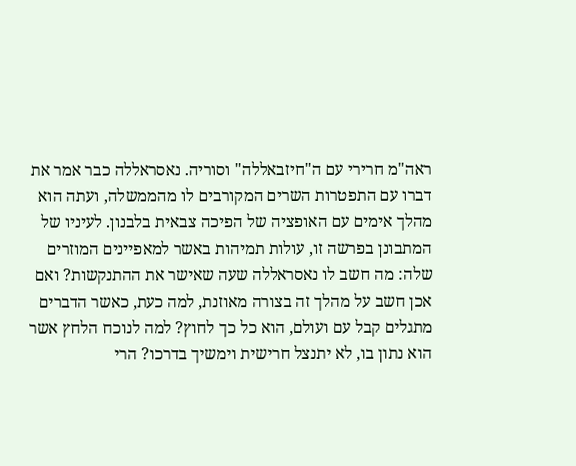ראה"מ חרירי עם ה"חיזבאללה" וסוריה. נאסראללה כבר אמר את דברו עם התפטרות השרים המקורבים לו מהממשלה, ועתה הוא מהלך אימים עם האופציה של הפיכה צבאית בלבנון. לעיניו של המתבונן בפרשה זו, עולות תמיהות באשר למאפיינים המוזרים שלה: מה חשב לו נאסראללה שעה שאישר את ההתנקשות? ואם אכן חשב על מהלך זה בצורה מאוזנת, למה כעת, כאשר הדברים מתגלים קבל עם ועולם, הוא כל כך לחוץ? למה לנוכח הלחץ אשר הוא נתון בו, לא יתנצל חרישית וימשיך בדרכו? הרי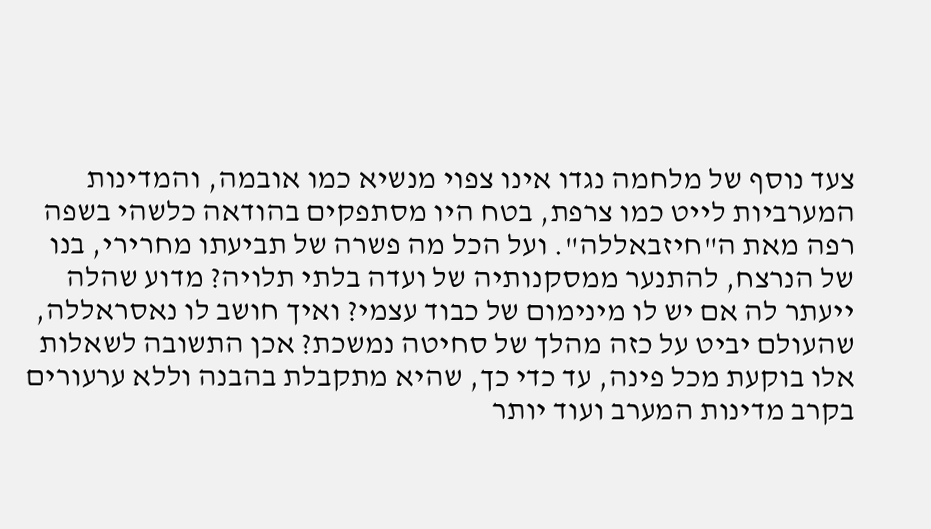צעד נוסף של מלחמה נגדו אינו צפוי מנשיא כמו אובמה, והמדינות המערביות לייט כמו צרפת, בטח היו מסתפקים בהודאה כלשהי בשפה רפה מאת ה"חיזבאללה". ועל הכל מה פשרה של תביעתו מחרירי, בנו של הנרצח, להתנער ממסקנותיה של ועדה בלתי תלויה? מדוע שהלה ייעתר לה אם יש לו מינימום של כבוד עצמי? ואיך חושב לו נאסראללה, שהעולם יביט על כזה מהלך של סחיטה נמשכת? אכן התשובה לשאלות אלו בוקעת מכל פינה, עד כדי כך, שהיא מתקבלת בהבנה וללא ערעורים בקרב מדינות המערב ועוד יותר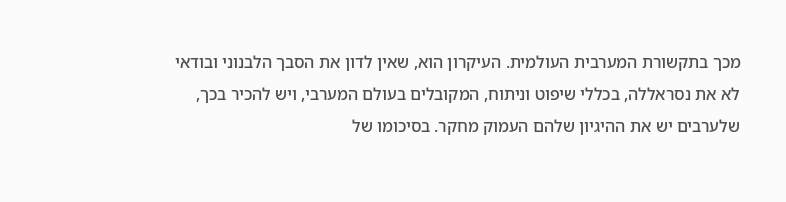מכך בתקשורת המערבית העולמית. העיקרון הוא, שאין לדון את הסבך הלבנוני ובודאי לא את נסראללה, בכללי שיפוט וניתוח, המקובלים בעולם המערבי, ויש להכיר בכך, שלערבים יש את ההיגיון שלהם העמוק מחקר. בסיכומו של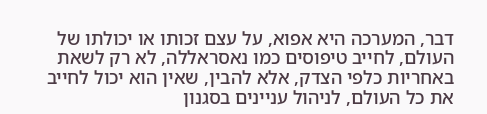דבר, המערכה היא אפוא, על עצם זכותו או יכולתו של העולם, לחייב טיפוסים כמו נאסראללה, לא רק לשאת באחריות כלפי הצדק, אלא להבין, שאין הוא יכול לחייב את כל העולם, לניהול עניינים בסגנון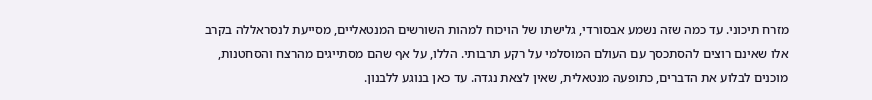מזרח תיכוני. עד כמה שזה נשמע אבסורדי, גלישתו של הויכוח למהות השורשים המנטאליים, מסייעת לנסראללה בקרב אלו שאינם רוצים להסתכסך עם העולם המוסלמי על רקע תרבותי. הללו, על אף שהם מסתייגים מהרצח והסחטנות, מוכנים לבלוע את הדברים, כתופעה מנטאלית, שאין לצאת נגדה. עד כאן בנוגע ללבנון.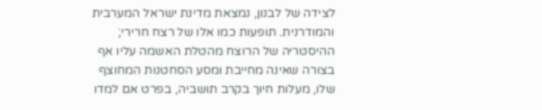לצידה של לבנון, נמצאת מדינת ישראל המערבית והמודרנית. תופעות כמו אלו של רצח חרירי; ההיסטריה של הרוצח מהטלת האשמה עליו אף בצורה שאינה מחייבת ומסע הסחטנות המחוצף שלו, מעלות חיוך בקרב תושביה, בפרט אם למדו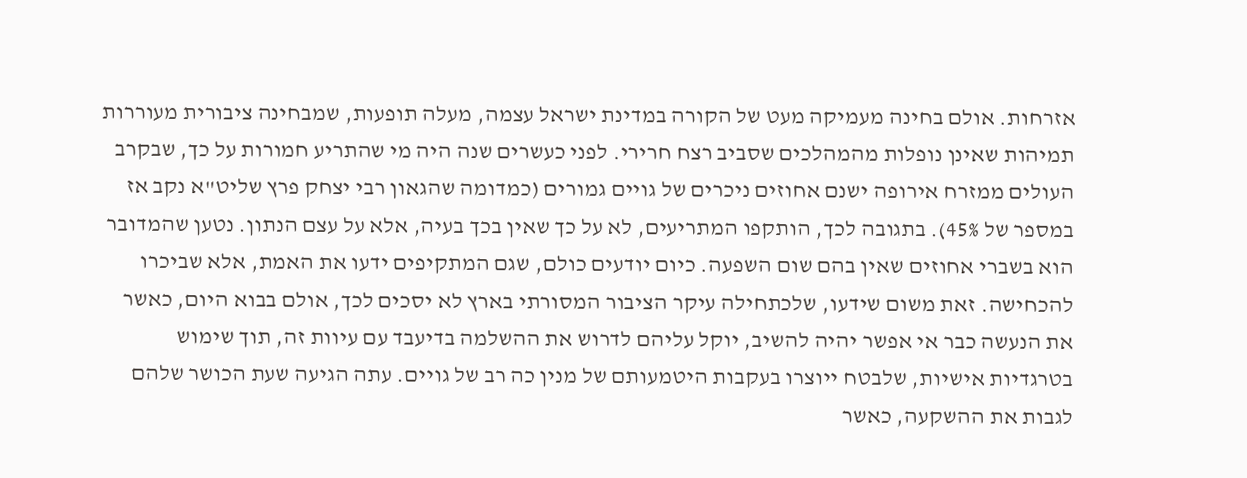אזרחות. אולם בחינה מעמיקה מעט של הקורה במדינת ישראל עצמה, מעלה תופעות, שמבחינה ציבורית מעוררות תמיהות שאינן נופלות מהמהלכים שסביב רצח חרירי. לפני כעשרים שנה היה מי שהתריע חמורות על כך, שבקרב העולים ממזרח אירופה ישנם אחוזים ניכרים של גויים גמורים (כמדומה שהגאון רבי יצחק פרץ שליט"א נקב אז במספר של 45%). בתגובה לכך, הותקפו המתריעים, לא על כך שאין בכך בעיה, אלא על עצם הנתון. נטען שהמדובר הוא בשברי אחוזים שאין בהם שום השפעה. כיום יודעים כולם, שגם המתקיפים ידעו את האמת, אלא שביכרו להכחישה. זאת משום שידעו, שלכתחילה עיקר הציבור המסורתי בארץ לא יסכים לכך, אולם בבוא היום, כאשר את הנעשה כבר אי אפשר יהיה להשיב, יוקל עליהם לדרוש את ההשלמה בדיעבד עם עיוות זה, תוך שימוש בטרגדיות אישיות, שלבטח ייוצרו בעקבות היטמעותם של מנין כה רב של גויים. עתה הגיעה שעת הכושר שלהם לגבות את ההשקעה, כאשר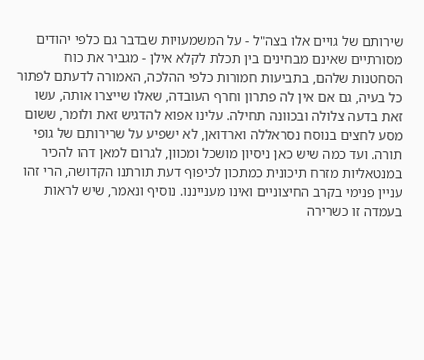שירותם של גויים אלו בצה"ל - על המשמעויות שבדבר גם כלפי יהודים מסורתיים שאינם מבחינים בין תכלת לקלא אילן - מגביר את כוח הסחטנות שלהם, בתביעות חמורות כלפי ההלכה, האמורה לדעתם לפתור כל בעיה, גם אם אין לה פתרון וחרף העובדה, שאלו שייצרו אותה, עשו זאת בדעה צלולה ובכוונה תחילה. עלינו אפוא להדגיש זאת ולומר, ששום מסע לחצים בנוסח נסראללה וארדואן, לא ישפיע על שרירותם של גופי תורה. ועד כמה שיש כאן ניסיון מושכל ומכוון, לגרום למאן דהו להכיר במנטאליות מזרח תיכונית כמתכון לכיפוף דעת תורתנו הקדושה, הרי זהו עניין פנימי בקרב החיצוניים ואינו מענייננו. נוסיף ונאמר, שיש לראות בעמדה זו כשרירה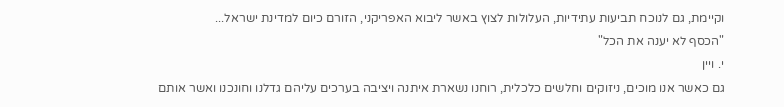וקיימת, גם לנוכח תביעות עתידיות, העלולות לצוץ באשר ליבוא האפריקני, הזורם כיום למדינת ישראל...
"הכסף לא יענה את הכל"
י. ויין
גם כאשר אנו מוכים, ניזוקים וחלשים כלכלית, רוחנו נשארת איתנה ויציבה בערכים עליהם גדלנו וחונכנו ואשר אותם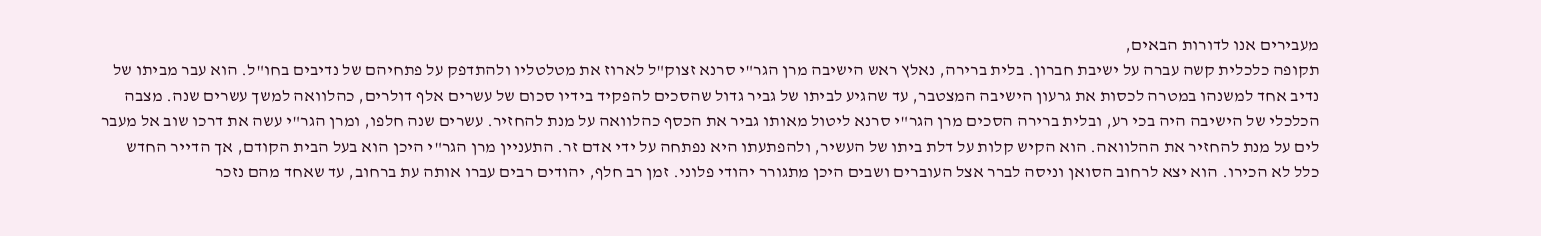מעבירים אנו לדורות הבאים,
תקופה כלכלית קשה עברה על ישיבת חברון. בלית ברירה, נאלץ ראש הישיבה מרן הגר"י סרנא זצוק"ל לארוז את מטלטליו ולהתדפק על פתחיהם של נדיבים בחו"ל. הוא עבר מביתו של נדיב אחד למשנהו במטרה לכסות את גרעון הישיבה המצטבר, עד שהגיע לביתו של גביר גדול שהסכים להפקיד בידיו סכום של עשרים אלף דולרים, כהלוואה למשך עשרים שנה. מצבה הכלכלי של הישיבה היה בכי רע, ובלית ברירה הסכים מרן הגר"י סרנא ליטול מאותו גביר את הכסף כהלוואה על מנת להחזיר. עשרים שנה חלפו, ומרן הגר"י עשה את דרכו שוב אל מעבר לים על מנת להחזיר את ההלוואה. הוא הקיש קלות על דלת ביתו של העשיר, ולהפתעתו היא נפתחה על ידי אדם זר. התעניין מרן הגר"י היכן הוא בעל הבית הקודם, אך הדייר החדש כלל לא הכירו. הוא יצא לרחוב הסואן וניסה לברר אצל העוברים ושבים היכן מתגורר יהודי פלוני. זמן רב חלף, יהודים רבים עברו אותה עת ברחוב, עד שאחד מהם נזכר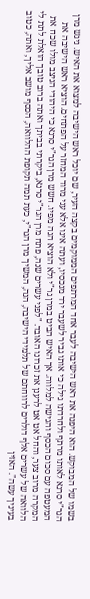בשמו של המבוקש. הוא היפנה את ראש הישיבה לעבר אחד המרתפים הממוקמים בקצה העיר, שם יוכל ראש הישיבה למצוא את האיש. ניגש מרן הגר"י סרנא לאותו מרתף ולחרדתו גילה כי אותו גביר לשעבר ירד מנכסיו, ועתה אינו אלא עני מרוד המחזר על הפתחים. הוציא ראש הישיבה את המעטפה עם סכום הכסף והגישה למלווה. אך האיש הביט במרן גר"י ולא הוציא הגה מפיו. חשש מרן הגר"י סרנא כי היהודי הניצב מולו שכח את המקרה מרוב צער, והחל אט אט לרענן את זכרונו האובד. "לפני עשרים שנה, פתח מרן הגר"י סרנא, ביקרתי בביתך ואתה ברוב טובך הואלת לתת לי הלוואה של עשרים אלף דולרים לרווחתם של תלמידי הישיבה, הנה, המשיך מרן הגר"י, כעת תמה תקופת ההלוואה, הכסף מושב אליך, ואתה, כטוב בעיניך עשה". האזין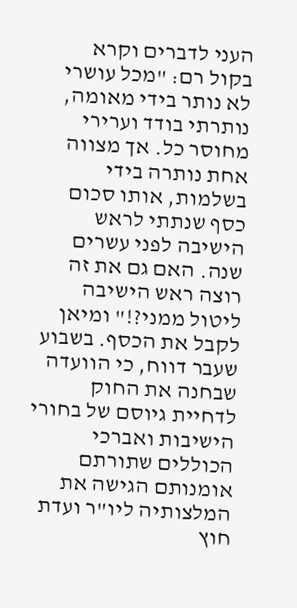העני לדברים וקרא בקול רם: "מכל עושרי לא נותר בידי מאומה, נותרתי בודד וערירי מחוסר כל. אך מצווה אחת נותרה בידי בשלמות, אותו סכום כסף שנתתי לראש הישיבה לפני עשרים שנה. האם גם את זה רוצה ראש הישיבה ליטול ממני?!" ומיאן לקבל את הכסף. בשבוע שעבר דווח, כי הוועדה שבחנה את החוק לדחיית גיוסם של בחורי הישיבות ואברכי הכוללים שתורתם אומנותם הגישה את המלצותיה ליו"ר ועדת חוץ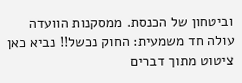וביטחון של הכנסת. ממסקנות הוועדה עולה חד משמעית: החוק נכשל!! נביא כאן ציטוט מתוך דברים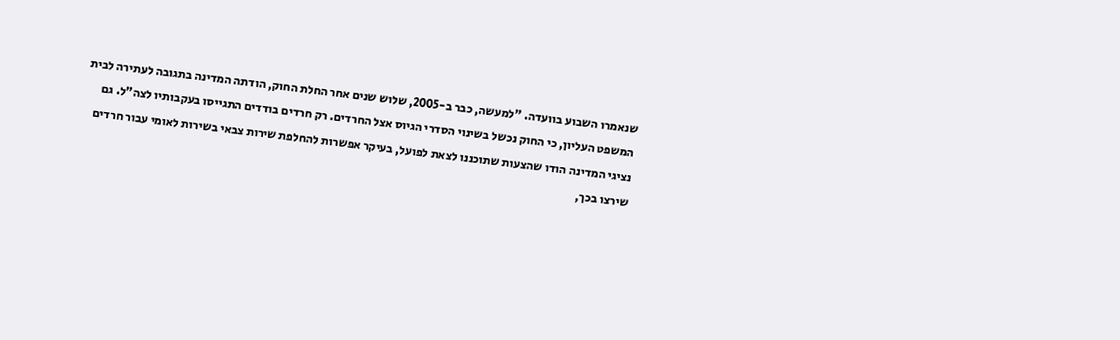שנאמרו השבוע בוועדה. "למעשה, כבר ב-2005, שלוש שנים אחר החלת החוק, הודתה המדינה בתגובה לעתירה לבית המשפט העליון, כי החוק נכשל בשינוי הסדרי הגיוס אצל החרדים. רק חרדים בודדים התגייסו בעקבותיו לצה"ל. גם נציגי המדינה הודו שהצעות שתוכננו לצאת לפועל, בעיקר אפשרות להחלפת שירות צבאי בשירות לאומי עבור חרדים שירצו בכך,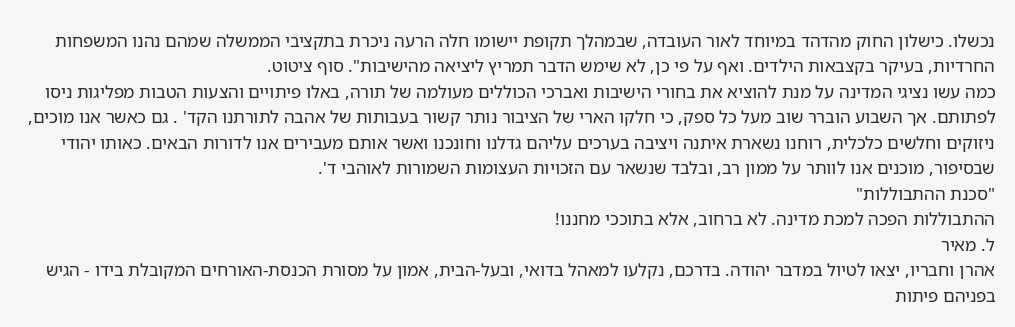נכשלו. כישלון החוק מהדהד במיוחד לאור העובדה, שבמהלך תקופת יישומו חלה הרעה ניכרת בתקציבי הממשלה שמהם נהנו המשפחות החרדיות, בעיקר בקצבאות הילדים. ואף על פי כן, לא שימש הדבר תמריץ ליציאה מהישיבות". סוף ציטוט.
כמה עשו נציגי המדינה על מנת להוציא את בחורי הישיבות ואברכי הכוללים מעולמה של תורה, באלו פיתויים והצעות הטבות מפליגות ניסו לפתותם. אך השבוע הוברר שוב מעל כל ספק, כי חלקו הארי של הציבור נותר קשור בעבותות של אהבה לתורתנו הקד' . גם כאשר אנו מוכים, ניזוקים וחלשים כלכלית, רוחנו נשארת איתנה ויציבה בערכים עליהם גדלנו וחונכנו ואשר אותם מעבירים אנו לדורות הבאים. כאותו יהודי שבסיפור, מוכנים אנו לוותר על ממון רב, ובלבד שנשאר עם הזכויות העצומות השמורות לאוהבי ד'.
"סכנת ההתבוללות"
ההתבוללות הפכה למכת מדינה. לא ברחוב, אלא בתוככי מחננו!
ל. מאיר
אהרן וחבריו, יצאו לטיול במדבר יהודה. בדרכם, נקלעו למאהל בדואי, ובעל-הבית, אמון על מסורת הכנסת-האורחים המקובלת בידו - הגיש בפניהם פיתות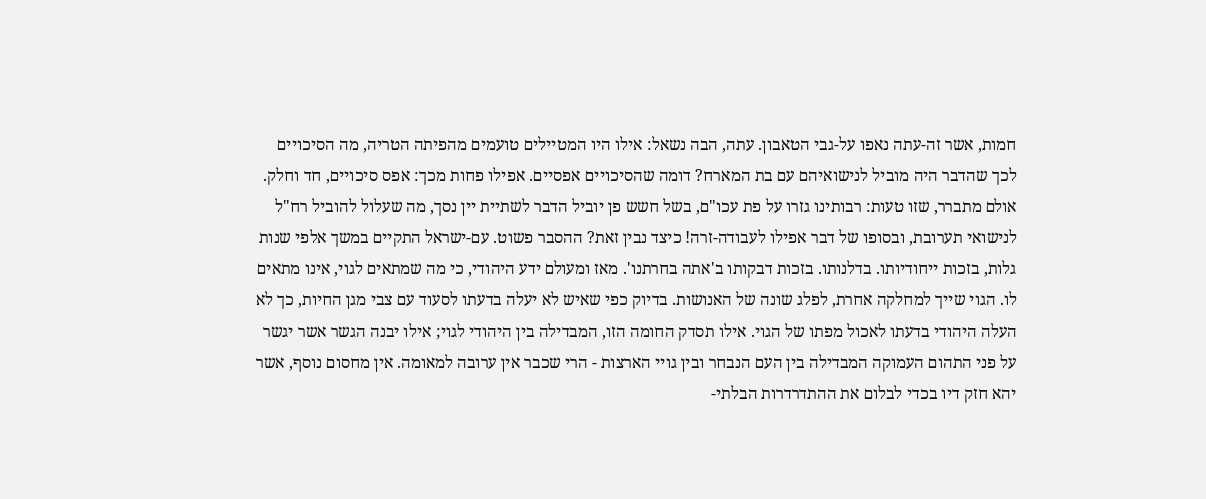חמות, אשר זה-עתה נאפו על-גבי הטאבון. עתה, הבה נשאל: אילו היו המטיילים טועמים מהפיתה הטריה, מה הסיכויים לכך שהדבר היה מוביל לנישואיהם עם בת המארח? דומה שהסיכויים אפסיים. אפילו פחות מכך: אפס סיכויים, חד וחלק. אולם מתברר, שזו טעות: רבותינו גזרו על פת עכו"ם, בשל חשש פן יוביל הדבר לשתיית יין נסך, מה שעלול להוביל רח"ל לנישואי תערובת, ובסופו של דבר אפילו לעבודה-זרה! כיצד נבין זאת? ההסבר פשוט. עם-ישראל התקיים במשך אלפי שנות גלות, בזכות ייחודיותו. בדלנותו. בזכות דבקותו ב'אתה בחרתנו'. מאז ומעולם ידע היהודי, כי מה שמתאים לגוי, אינו מתאים לו. הגוי שייך למחלקה אחרת, לפלג שונה של האנושות. בדיוק כפי שאיש לא יעלה בדעתו לסעוד עם צבי מגן החיות, כך לא העלה היהודי בדעתו לאכול מפתו של הגוי. אילו תסדק החומה הזו, המבדילה בין היהודי לגוי; אילו יבנה הגשר אשר יגשר על פני התהום העמוקה המבדילה בין העם הנבחר ובין גויי הארצות - הרי שכבר אין ערובה למאומה. אין מחסום נוסף, אשר יהא חזק דיו בכדי לבלום את ההתדרדרות הבלתי-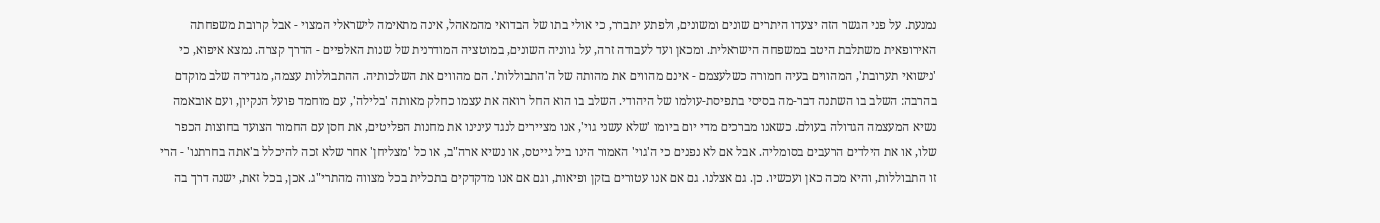נמנעת. על פני הגשר הזה יצעדו היתרים שונים ומשונים, ולפתע יתברר, כי אולי בתו של הבדואי מהמאהל, אינה מתאימה לישראלי המצוי - אבל קרובת משפחתה האירופאית משתלבת היטב במשפחה הישראלית. ומכאן ועד לעבודה זרה, על גווניה השונים, במוטציה המודרנית של שנות האלפיים - הדרך קצרה. נמצא איפוא, כי 'נישואי תערובת', המהווים בעיה חמורה כשלעצמם - אינם מהווים את מהותה של ה'התבוללות'. הם מהווים את השלכותיה. ההתבוללות עצמה, מגדירה שלב מוקדם בהרבה: השלב בו השתנה דבר-מה בסיסי בתפיסת-עולמו של היהודי. השלב בו הוא החל רואה את עצמו כחלק מאותה 'בלילה', עם מוחמד פועל הנקיון, ועם אובאמה נשיא המעצמה הגדולה בעולם. כשאנו מברכים מדי יום ביומו 'שלא עשני גוי', אנו מציירים לנגד עינינו את מחנות הפליטים, את חסן עם החמור הצועד בחוצות הכפר שלו, או את הילדים הרעבים בסומליה. אבל אם לא נפנים כי ה'גוי' האמור הינו ביל גייטס, או נשיא ארה"ב, או כל 'מצליחן' אחר שלא זכה להיכלל ב'אתה בחרתנו' - הרי זו התבוללות, והיא מכה כאן ועכשיו. כן. גם אצלנו. גם אם אנו עטורים בזקן ופיאות, וגם אם אנו מדקדקים בתכלית בכל מצווה מהתרי"ג. אכן, בכל זאת, ישנה דרך בה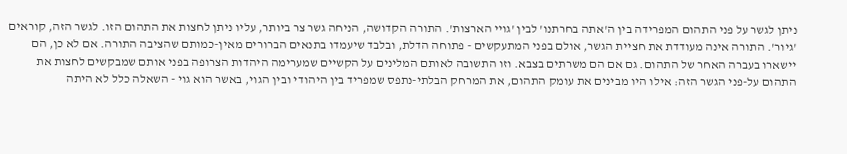ניתן לגשר על פני התהום המפרידה בין ה'אתה בחרתנו' לבין 'גויי הארצות'. התורה הקדושה, הניחה גשר צר ביותר, עליו ניתן לחצות את התהום הזו. לגשר הזה, קוראים 'גיור'. התורה אינה מעודדת את חציית הגשר, אולם בפני המתעקשים - פתוחה הדלת, ובלבד שיעמדו בתנאים הברורים מאין-כמותם שהציבה התורה. אם לא כן, הם יישארו בעברה האחר של התהום. גם אם הם משרתים בצבא. וזו התשובה לאותם המלינים על הקשיים שמערימה היהדות הצרופה בפני אותם שמבקשים לחצות את התהום על-פני הגשר הזה: אילו היו מבינים את עומק התהום, את המרחק הבלתי-נתפס שמפריד בין היהודי ובין הגוי, באשר הוא גוי - השאלה כלל לא היתה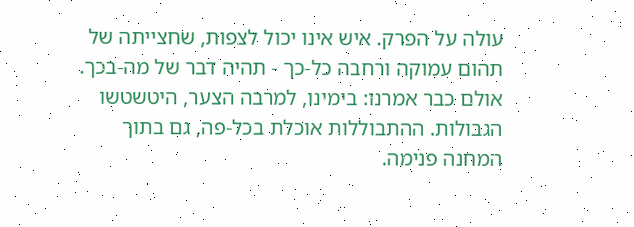עולה על הפרק. איש אינו יכול לצפות, שחצייתה של תהום עמוקה ורחבה כל-כך - תהיה דבר של מה-בכך. אולם כבר אמרנו: בימינו, למרבה הצער, היטשטשו הגבולות. ההתבוללות אוכלת בכל-פה, גם בתוך המחנה פנימה.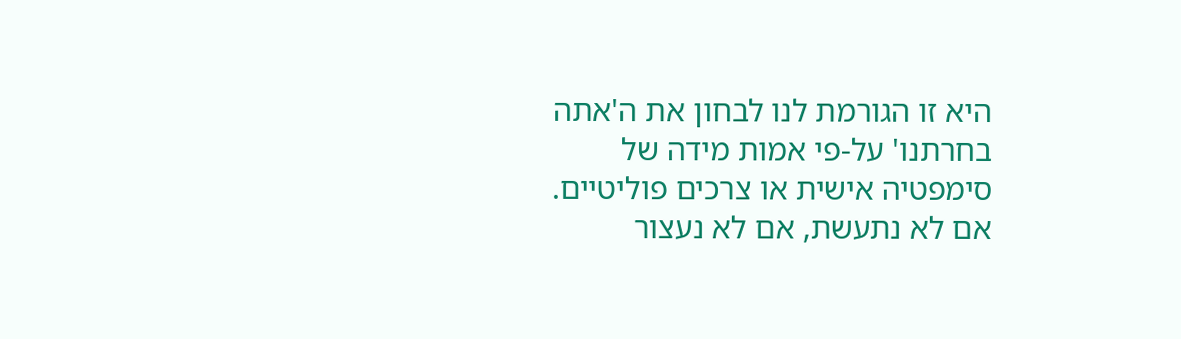היא זו הגורמת לנו לבחון את ה'אתה בחרתנו' על-פי אמות מידה של סימפטיה אישית או צרכים פוליטיים. אם לא נתעשת, אם לא נעצור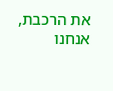את הרכבת, אנחנו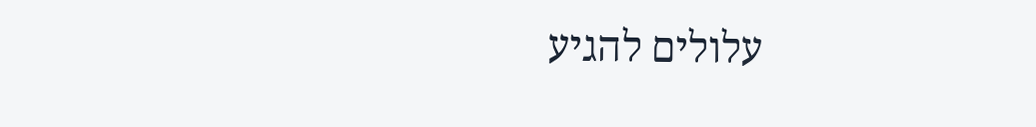עלולים להגיע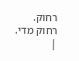רחוק. רחוק מדי. |